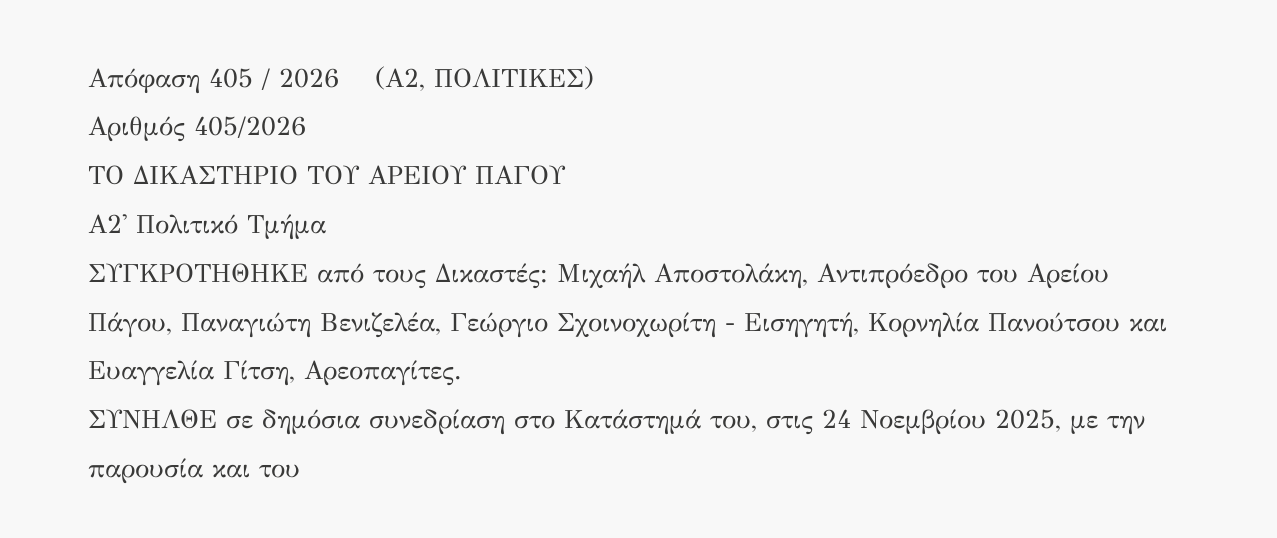Απόφαση 405 / 2026    (Α2, ΠΟΛΙΤΙΚΕΣ)
Αριθμός 405/2026
ΤΟ ΔΙΚΑΣΤΗΡΙΟ ΤΟΥ ΑΡΕΙΟΥ ΠΑΓΟΥ
Α2' Πολιτικό Τμήμα
ΣΥΓΚΡΟΤΗΘΗΚΕ από τους Δικαστές: Μιχαήλ Αποστολάκη, Αντιπρόεδρο του Αρείου Πάγου, Παναγιώτη Βενιζελέα, Γεώργιο Σχοινοχωρίτη - Εισηγητή, Κορνηλία Πανούτσου και Ευαγγελία Γίτση, Αρεοπαγίτες.
ΣΥΝΗΛΘΕ σε δημόσια συνεδρίαση στο Κατάστημά του, στις 24 Νοεμβρίου 2025, με την παρουσία και του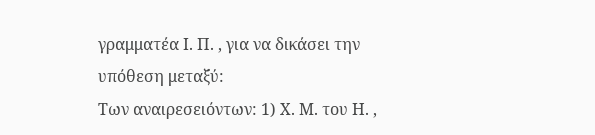γραμματέα Ι. Π. , για να δικάσει την υπόθεση μεταξύ:
Των αναιρεσειόντων: 1) Χ. Μ. του Η. ,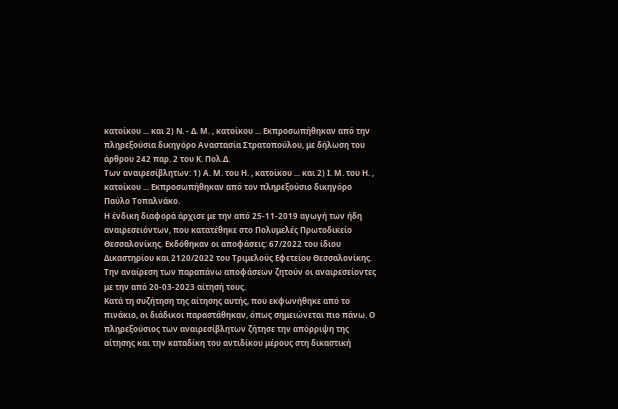κατοίκου ... και 2) Ν. - Δ. Μ. , κατοίκου ... Εκπροσωπήθηκαν από την πληρεξούσια δικηγόρο Αναστασία Στρατοπούλου, με δήλωση του άρθρου 242 παρ. 2 του Κ. Πολ.Δ.
Των αναιρεσίβλητων: 1) Α. Μ. του Η. , κατοίκου ... και 2) Ι. Μ. του Η. , κατοίκου ... Εκπροσωπήθηκαν από τον πληρεξούσιο δικηγόρο Παύλο Τοπαλνάκο.
Η ένδικη διαφορά άρχισε με την από 25-11-2019 αγωγή των ήδη αναιρεσειόντων, που κατατέθηκε στο Πολυμελές Πρωτοδικείο Θεσσαλονίκης. Εκδόθηκαν οι αποφάσεις: 67/2022 του ίδιου Δικαστηρίου και 2120/2022 του Τριμελούς Εφετείου Θεσσαλονίκης. Την αναίρεση των παραπάνω αποφάσεων ζητούν οι αναιρεσείοντες με την από 20-03-2023 αίτησή τους.
Κατά τη συζήτηση της αίτησης αυτής, που εκφωνήθηκε από το πινάκιο, οι διάδικοι παραστάθηκαν, όπως σημειώνεται πιο πάνω. Ο πληρεξούσιος των αναιρεσίβλητων ζήτησε την απόρριψη της αίτησης και την καταδίκη του αντιδίκου μέρους στη δικαστική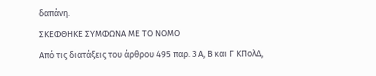δαπάνη.
ΣΚΕΦΘΗΚΕ ΣΥΜΦΩΝΑ ΜΕ ΤΟ ΝΟΜΟ
Από τις διατάξεις του άρθρου 495 παρ. 3 Α, Β και Γ ΚΠολΔ,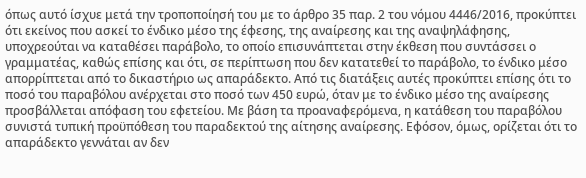όπως αυτό ίσχυε μετά την τροποποίησή του με το άρθρο 35 παρ. 2 του νόμου 4446/2016, προκύπτει ότι εκείνος που ασκεί το ένδικο μέσο της έφεσης, της αναίρεσης και της αναψηλάφησης, υποχρεούται να καταθέσει παράβολο, το οποίο επισυνάπτεται στην έκθεση που συντάσσει ο γραμματέας, καθώς επίσης και ότι, σε περίπτωση που δεν κατατεθεί το παράβολο, το ένδικο μέσο απορρίπτεται από το δικαστήριο ως απαράδεκτο. Από τις διατάξεις αυτές προκύπτει επίσης ότι το ποσό του παραβόλου ανέρχεται στο ποσό των 450 ευρώ, όταν με το ένδικο μέσο της αναίρεσης προσβάλλεται απόφαση του εφετείου. Με βάση τα προαναφερόμενα, η κατάθεση του παραβόλου συνιστά τυπική προϋπόθεση του παραδεκτού της αίτησης αναίρεσης. Εφόσον, όμως, ορίζεται ότι το απαράδεκτο γεννάται αν δεν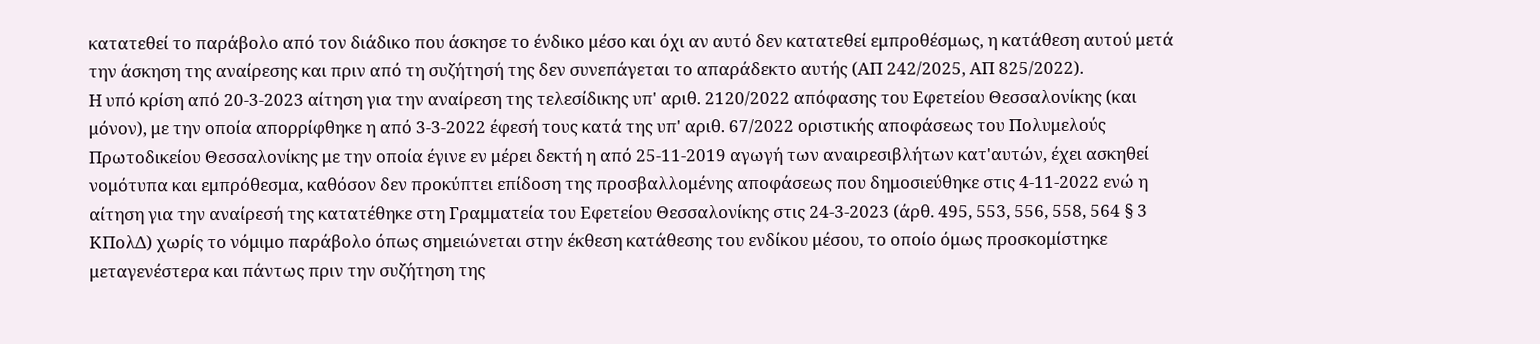κατατεθεί το παράβολο από τον διάδικο που άσκησε το ένδικο μέσο και όχι αν αυτό δεν κατατεθεί εμπροθέσμως, η κατάθεση αυτού μετά την άσκηση της αναίρεσης και πριν από τη συζήτησή της δεν συνεπάγεται το απαράδεκτο αυτής (ΑΠ 242/2025, ΑΠ 825/2022).
Η υπό κρίση από 20-3-2023 αίτηση για την αναίρεση της τελεσίδικης υπ' αριθ. 2120/2022 απόφασης του Εφετείου Θεσσαλονίκης (και μόνον), με την οποία απορρίφθηκε η από 3-3-2022 έφεσή τους κατά της υπ' αριθ. 67/2022 οριστικής αποφάσεως του Πολυμελούς Πρωτοδικείου Θεσσαλονίκης με την οποία έγινε εν μέρει δεκτή η από 25-11-2019 αγωγή των αναιρεσιβλήτων κατ'αυτών, έχει ασκηθεί νομότυπα και εμπρόθεσμα, καθόσον δεν προκύπτει επίδοση της προσβαλλομένης αποφάσεως που δημοσιεύθηκε στις 4-11-2022 ενώ η αίτηση για την αναίρεσή της κατατέθηκε στη Γραμματεία του Εφετείου Θεσσαλονίκης στις 24-3-2023 (άρθ. 495, 553, 556, 558, 564 § 3 ΚΠολΔ) χωρίς το νόμιμο παράβολο όπως σημειώνεται στην έκθεση κατάθεσης του ενδίκου μέσου, το οποίο όμως προσκομίστηκε μεταγενέστερα και πάντως πριν την συζήτηση της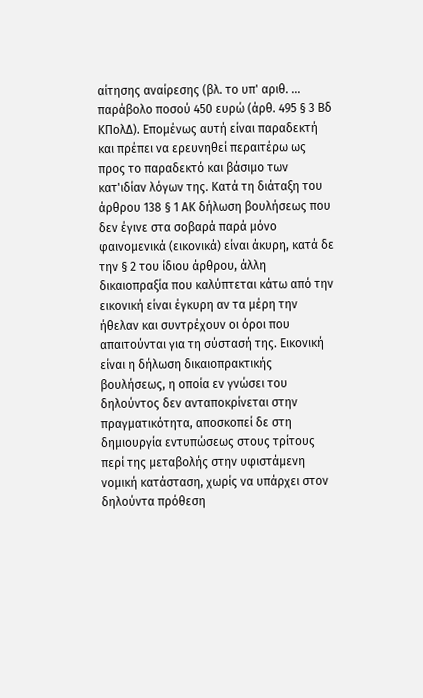αίτησης αναίρεσης (βλ. το υπ' αριθ. ... παράβολο ποσού 450 ευρώ (άρθ. 495 § 3 Βδ ΚΠολΔ). Επομένως αυτή είναι παραδεκτή και πρέπει να ερευνηθεί περαιτέρω ως προς το παραδεκτό και βάσιμο των κατ'ιδίαν λόγων της. Κατά τη διάταξη του άρθρου 138 § 1 ΑΚ δήλωση βουλήσεως που δεν έγινε στα σοβαρά παρά μόνο φαινομενικά (εικονικά) είναι άκυρη, κατά δε την § 2 του ίδιου άρθρου, άλλη δικαιοπραξία που καλύπτεται κάτω από την εικονική είναι έγκυρη αν τα μέρη την ήθελαν και συντρέχουν οι όροι που απαιτούνται για τη σύστασή της. Εικονική είναι η δήλωση δικαιοπρακτικής βουλήσεως, η οποία εν γνώσει του δηλούντος δεν ανταποκρίνεται στην πραγματικότητα, αποσκοπεί δε στη δημιουργία εντυπώσεως στους τρίτους περί της μεταβολής στην υφιστάμενη νομική κατάσταση, χωρίς να υπάρχει στον δηλούντα πρόθεση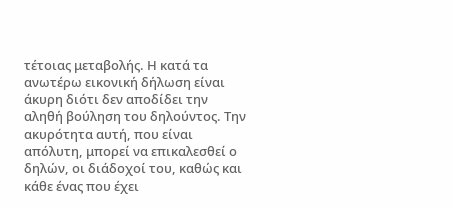τέτοιας μεταβολής. Η κατά τα ανωτέρω εικονική δήλωση είναι άκυρη διότι δεν αποδίδει την αληθή βούληση του δηλούντος. Την ακυρότητα αυτή, που είναι απόλυτη, μπορεί να επικαλεσθεί ο δηλών, οι διάδοχοί του, καθώς και κάθε ένας που έχει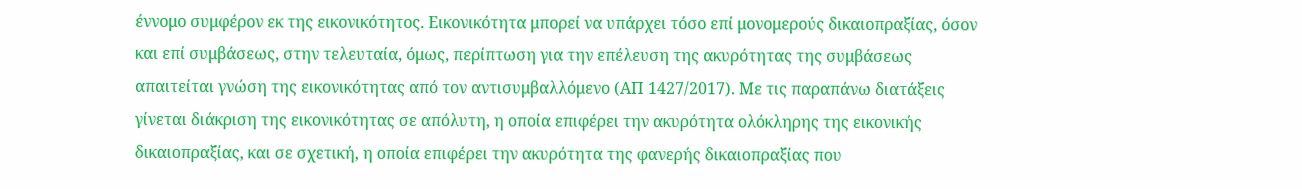έννομο συμφέρον εκ της εικονικότητος. Εικονικότητα μπορεί να υπάρχει τόσο επί μονομερούς δικαιοπραξίας, όσον και επί συμβάσεως, στην τελευταία, όμως, περίπτωση για την επέλευση της ακυρότητας της συμβάσεως απαιτείται γνώση της εικονικότητας από τον αντισυμβαλλόμενο (ΑΠ 1427/2017). Με τις παραπάνω διατάξεις γίνεται διάκριση της εικονικότητας σε απόλυτη, η οποία επιφέρει την ακυρότητα ολόκληρης της εικονικής δικαιοπραξίας, και σε σχετική, η οποία επιφέρει την ακυρότητα της φανερής δικαιοπραξίας που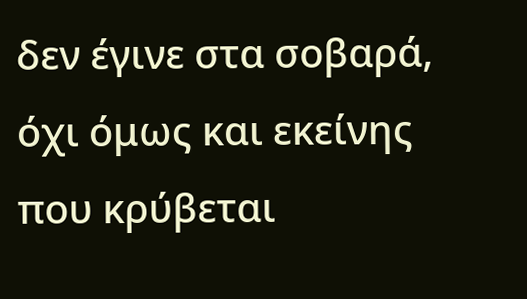δεν έγινε στα σοβαρά, όχι όμως και εκείνης που κρύβεται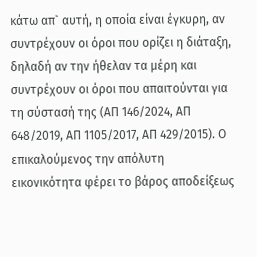κάτω απ` αυτή, η οποία είναι έγκυρη, αν συντρέχουν οι όροι που ορίζει η διάταξη, δηλαδή αν την ήθελαν τα μέρη και συντρέχουν οι όροι που απαιτούνται για τη σύστασή της (ΑΠ 146/2024, ΑΠ 648/2019, ΑΠ 1105/2017, ΑΠ 429/2015). Ο επικαλούμενος την απόλυτη εικονικότητα φέρει το βάρος αποδείξεως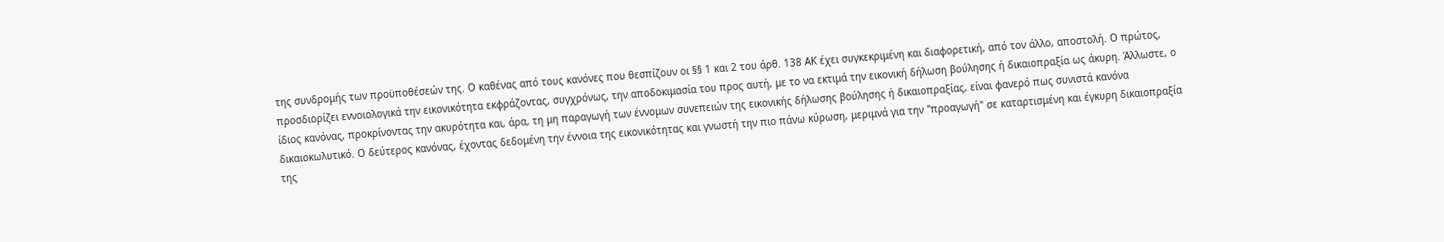της συνδρομής των προϋποθέσεών της. Ο καθένας από τους κανόνες που θεσπίζουν οι §§ 1 και 2 του άρθ. 138 ΑΚ έχει συγκεκριμένη και διαφορετική, από τον άλλο, αποστολή. Ο πρώτος, προσδιορίζει εννοιολογικά την εικονικότητα εκφράζοντας, συγχρόνως, την αποδοκιμασία του προς αυτή, με το να εκτιμά την εικονική δήλωση βούλησης ή δικαιοπραξία ως άκυρη. Άλλωστε, ο ίδιος κανόνας, προκρίνοντας την ακυρότητα και, άρα, τη μη παραγωγή των έννομων συνεπειών της εικονικής δήλωσης βούλησης ή δικαιοπραξίας, είναι φανερό πως συνιστά κανόνα δικαιοκωλυτικό. Ο δεύτερος κανόνας, έχοντας δεδομένη την έννοια της εικονικότητας και γνωστή την πιο πάνω κύρωση, μεριμνά για την "προαγωγή" σε καταρτισμένη και έγκυρη δικαιοπραξία της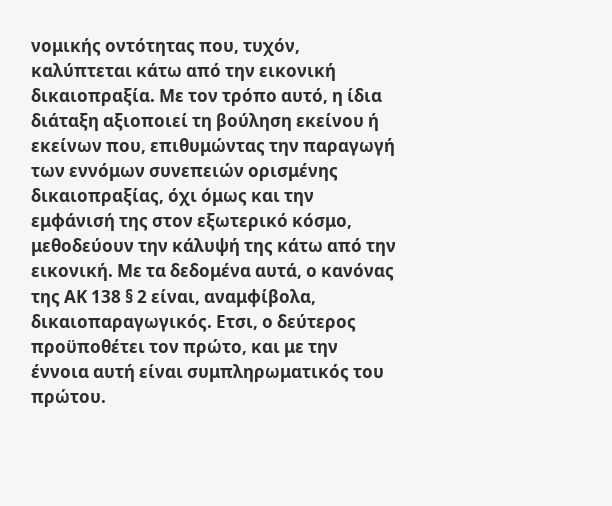νομικής οντότητας που, τυχόν, καλύπτεται κάτω από την εικονική δικαιοπραξία. Με τον τρόπο αυτό, η ίδια διάταξη αξιοποιεί τη βούληση εκείνου ή εκείνων που, επιθυμώντας την παραγωγή των εννόμων συνεπειών ορισμένης δικαιοπραξίας, όχι όμως και την εμφάνισή της στον εξωτερικό κόσμο, μεθοδεύουν την κάλυψή της κάτω από την εικονική. Με τα δεδομένα αυτά, ο κανόνας της ΑΚ 138 § 2 είναι, αναμφίβολα, δικαιοπαραγωγικός. Ετσι, ο δεύτερος προϋποθέτει τον πρώτο, και με την έννοια αυτή είναι συμπληρωματικός του πρώτου.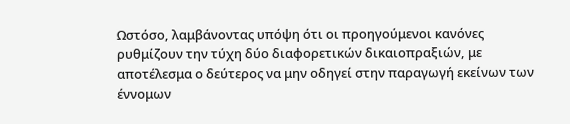Ωστόσο, λαμβάνοντας υπόψη ότι οι προηγούμενοι κανόνες ρυθμίζουν την τύχη δύο διαφορετικών δικαιοπραξιών, με αποτέλεσμα ο δεύτερος να μην οδηγεί στην παραγωγή εκείνων των έννομων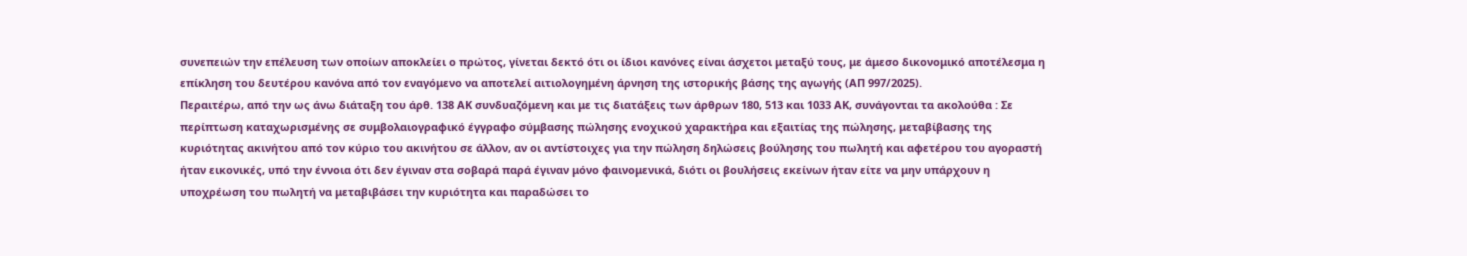συνεπειών την επέλευση των οποίων αποκλείει ο πρώτος, γίνεται δεκτό ότι οι ίδιοι κανόνες είναι άσχετοι μεταξύ τους, με άμεσο δικονομικό αποτέλεσμα η επίκληση του δευτέρου κανόνα από τον εναγόμενο να αποτελεί αιτιολογημένη άρνηση της ιστορικής βάσης της αγωγής (ΑΠ 997/2025).
Περαιτέρω, από την ως άνω διάταξη του άρθ. 138 ΑΚ συνδυαζόμενη και με τις διατάξεις των άρθρων 180, 513 και 1033 ΑΚ, συνάγονται τα ακολούθα : Σε περίπτωση καταχωρισμένης σε συμβολαιογραφικό έγγραφο σύμβασης πώλησης ενοχικού χαρακτήρα και εξαιτίας της πώλησης, μεταβίβασης της κυριότητας ακινήτου από τον κύριο του ακινήτου σε άλλον, αν οι αντίστοιχες για την πώληση δηλώσεις βούλησης του πωλητή και αφετέρου του αγοραστή ήταν εικονικές, υπό την έννοια ότι δεν έγιναν στα σοβαρά παρά έγιναν μόνο φαινομενικά, διότι οι βουλήσεις εκείνων ήταν είτε να μην υπάρχουν η υποχρέωση του πωλητή να μεταβιβάσει την κυριότητα και παραδώσει το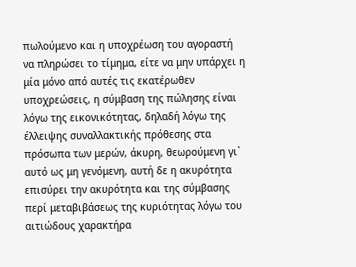πωλούμενο και η υποχρέωση του αγοραστή να πληρώσει το τίμημα, είτε να μην υπάρχει η μία μόνο από αυτές τις εκατέρωθεν υποχρεώσεις, η σύμβαση της πώλησης είναι λόγω της εικονικότητας, δηλαδή λόγω της έλλειψης συναλλακτικής πρόθεσης στα πρόσωπα των μερών, άκυρη, θεωρούμενη γι` αυτό ως μη γενόμενη, αυτή δε η ακυρότητα επισύρει την ακυρότητα και της σύμβασης περί μεταβιβάσεως της κυριότητας λόγω του αιτιώδους χαρακτήρα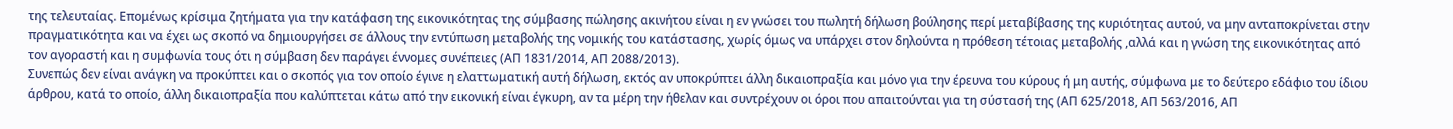της τελευταίας. Επομένως κρίσιμα ζητήματα για την κατάφαση της εικονικότητας της σύμβασης πώλησης ακινήτου είναι η εν γνώσει του πωλητή δήλωση βούλησης περί μεταβίβασης της κυριότητας αυτού, να μην ανταποκρίνεται στην πραγματικότητα και να έχει ως σκοπό να δημιουργήσει σε άλλους την εντύπωση μεταβολής της νομικής του κατάστασης, χωρίς όμως να υπάρχει στον δηλούντα η πρόθεση τέτοιας μεταβολής ,αλλά και η γνώση της εικονικότητας από τον αγοραστή και η συμφωνία τους ότι η σύμβαση δεν παράγει έννομες συνέπειες (ΑΠ 1831/2014, ΑΠ 2088/2013).
Συνεπώς δεν είναι ανάγκη να προκύπτει και ο σκοπός για τον οποίο έγινε η ελαττωματική αυτή δήλωση, εκτός αν υποκρύπτει άλλη δικαιοπραξία και μόνο για την έρευνα του κύρους ή μη αυτής, σύμφωνα με το δεύτερο εδάφιο του ίδιου άρθρου, κατά το οποίο, άλλη δικαιοπραξία που καλύπτεται κάτω από την εικονική είναι έγκυρη, αν τα μέρη την ήθελαν και συντρέχουν οι όροι που απαιτούνται για τη σύστασή της (ΑΠ 625/2018, ΑΠ 563/2016, ΑΠ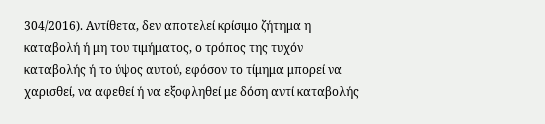304/2016). Αντίθετα, δεν αποτελεί κρίσιμο ζήτημα η καταβολή ή μη του τιμήματος, ο τρόπος της τυχόν καταβολής ή το ύψος αυτού, εφόσον το τίμημα μπορεί να χαρισθεί, να αφεθεί ή να εξοφληθεί με δόση αντί καταβολής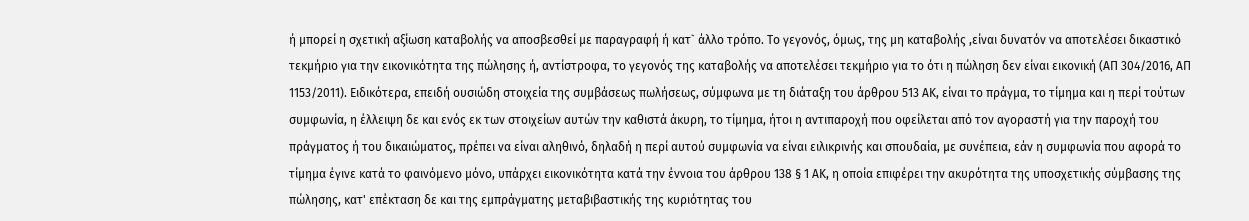ή μπορεί η σχετική αξίωση καταβολής να αποσβεσθεί με παραγραφή ή κατ` άλλο τρόπο. Το γεγονός, όμως, της μη καταβολής ,είναι δυνατόν να αποτελέσει δικαστικό τεκμήριο για την εικονικότητα της πώλησης ή, αντίστροφα, το γεγονός της καταβολής να αποτελέσει τεκμήριο για το ότι η πώληση δεν είναι εικονική (ΑΠ 304/2016, ΑΠ 1153/2011). Ειδικότερα, επειδή ουσιώδη στοιχεία της συμβάσεως πωλήσεως, σύμφωνα με τη διάταξη του άρθρου 513 ΑΚ, είναι το πράγμα, το τίμημα και η περί τούτων συμφωνία, η έλλειψη δε και ενός εκ των στοιχείων αυτών την καθιστά άκυρη, το τίμημα, ήτοι η αντιπαροχή που οφείλεται από τον αγοραστή για την παροχή του πράγματος ή του δικαιώματος, πρέπει να είναι αληθινό, δηλαδή η περί αυτού συμφωνία να είναι ειλικρινής και σπουδαία, με συνέπεια, εάν η συμφωνία που αφορά το τίμημα έγινε κατά το φαινόμενο μόνο, υπάρχει εικονικότητα κατά την έννοια του άρθρου 138 § 1 ΑΚ, η οποία επιφέρει την ακυρότητα της υποσχετικής σύμβασης της πώλησης, κατ' επέκταση δε και της εμπράγματης μεταβιβαστικής της κυριότητας του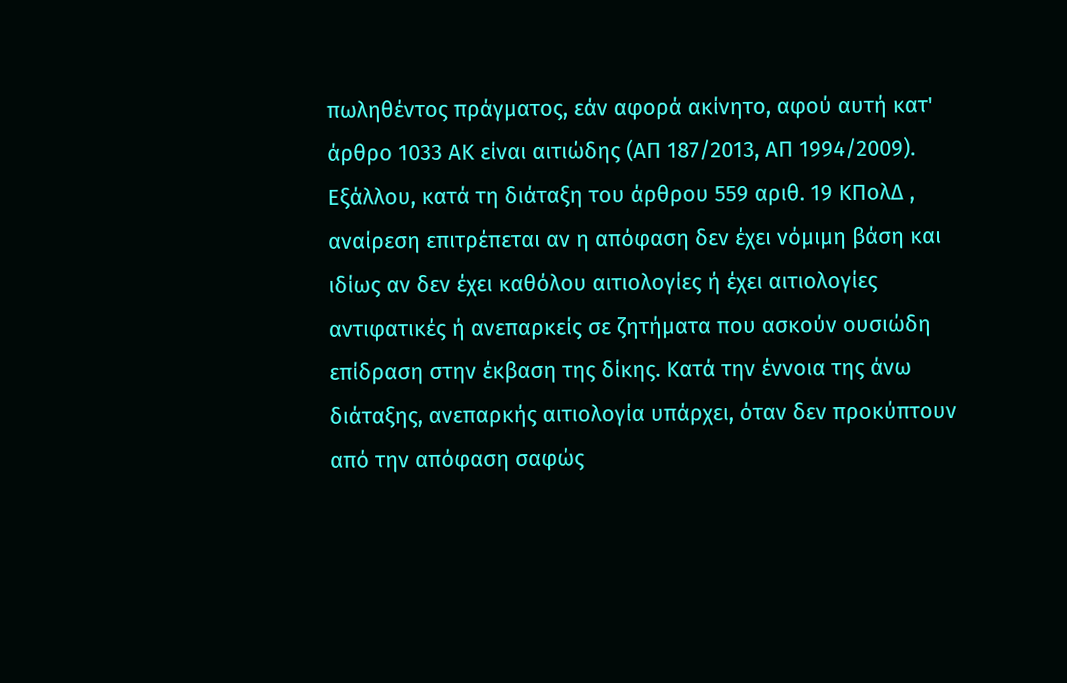πωληθέντος πράγματος, εάν αφορά ακίνητο, αφού αυτή κατ' άρθρο 1033 ΑΚ είναι αιτιώδης (ΑΠ 187/2013, ΑΠ 1994/2009).
Εξάλλου, κατά τη διάταξη του άρθρου 559 αριθ. 19 ΚΠολΔ , αναίρεση επιτρέπεται αν η απόφαση δεν έχει νόμιμη βάση και ιδίως αν δεν έχει καθόλου αιτιολογίες ή έχει αιτιολογίες αντιφατικές ή ανεπαρκείς σε ζητήματα που ασκούν ουσιώδη επίδραση στην έκβαση της δίκης. Κατά την έννοια της άνω διάταξης, ανεπαρκής αιτιολογία υπάρχει, όταν δεν προκύπτουν από την απόφαση σαφώς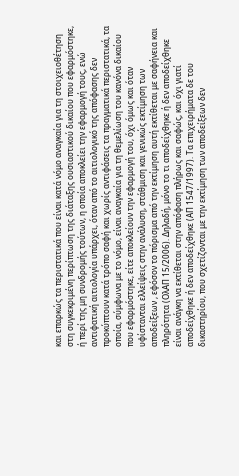και επαρκώς τα περιστατικά που είναι κατά νόμο αναγκαία για τη στοιχειοθέτηση στη συγκεκριμένη περίπτωση της διάταξης ουσιαστικού δικαίου που εφαρμόστηκε, ή περί της μη συνδρομής τούτων, η οποία αποκλείει την εφαρμογή τους, ενώ αντιφατική αιτιολογία υπάρχει, όταν από το αιτιολογικό της απόφασης δεν προκύπτουν κατά τρόπο σαφή και χωρίς αντιφάσεις τα πραγματικά περιστατικά, τα οποία, σύμφωνα με το νόμο, είναι αναγκαία για τη θεμελίωση του κανόνα δικαίου που εφαρμόστηκε, είτε αποκλείουν την εφαρμογή του, όχι όμως και όταν υφίστανται ελλείψεις στην ανάλυση, στάθμιση και γενικώς εκτίμηση των αποδείξεων , εφόσον το πόρισμα από την εκτίμηση αυτή εκτίθεται με σαφήνεια και πληρότητα (ΟλΑΠ 15/2006). Δηλαδή, μόνο το τι αποδείχθηκε ή δεν αποδείχθηκε είναι ανάγκη να εκτίθεται στην απόφαση πλήρως και σαφώς, και όχι γιατί αποδείχθηκε ή δεν αποδείχθηκε (ΑΠ 1547/1997). Τα επιχειρήματα δε του δικαστηρίου, που σχετίζονται με την εκτίμηση των αποδείξεων δεν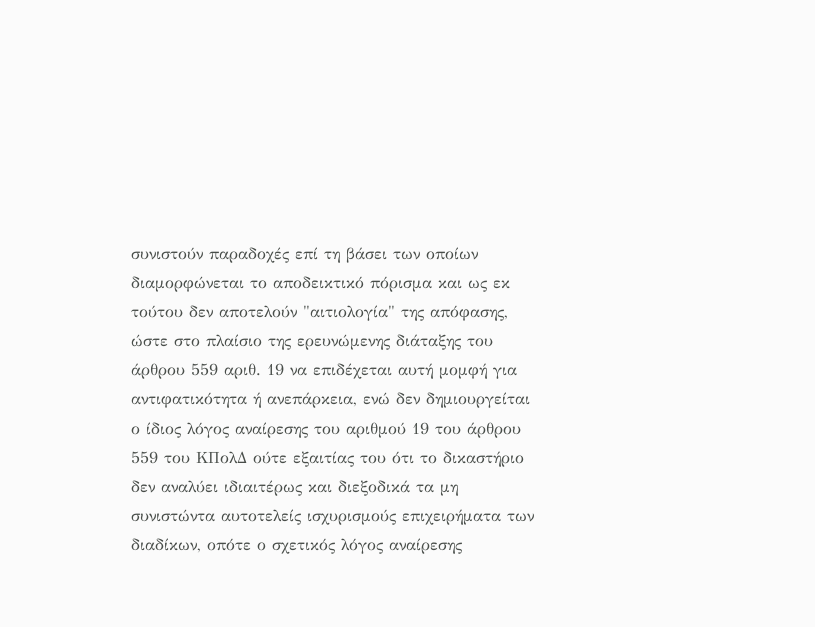συνιστούν παραδοχές επί τη βάσει των οποίων διαμορφώνεται το αποδεικτικό πόρισμα και ως εκ τούτου δεν αποτελούν "αιτιολογία" της απόφασης, ώστε στο πλαίσιο της ερευνώμενης διάταξης του άρθρου 559 αριθ. 19 να επιδέχεται αυτή μομφή για αντιφατικότητα ή ανεπάρκεια, ενώ δεν δημιουργείται ο ίδιος λόγος αναίρεσης του αριθμού 19 του άρθρου 559 του ΚΠολΔ ούτε εξαιτίας του ότι το δικαστήριο δεν αναλύει ιδιαιτέρως και διεξοδικά τα μη συνιστώντα αυτοτελείς ισχυρισμούς επιχειρήματα των διαδίκων, οπότε ο σχετικός λόγος αναίρεσης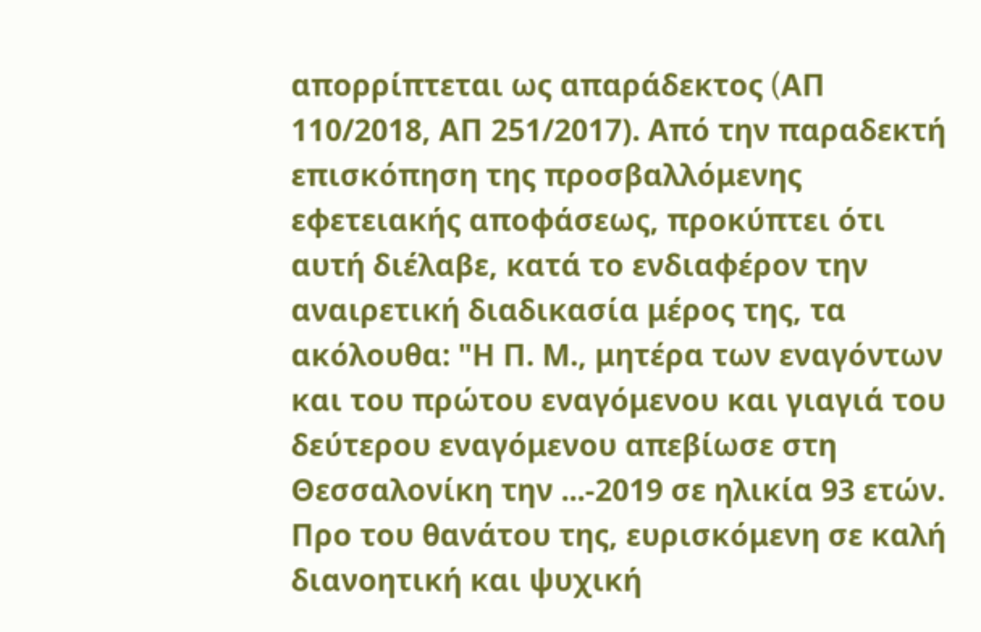απορρίπτεται ως απαράδεκτος (AΠ 110/2018, ΑΠ 251/2017). Από την παραδεκτή επισκόπηση της προσβαλλόμενης εφετειακής αποφάσεως, προκύπτει ότι αυτή διέλαβε, κατά το ενδιαφέρον την αναιρετική διαδικασία μέρος της, τα ακόλουθα: "Η Π. Μ., μητέρα των εναγόντων και του πρώτου εναγόμενου και γιαγιά του δεύτερου εναγόμενου απεβίωσε στη Θεσσαλονίκη την ...-2019 σε ηλικία 93 ετών. Προ του θανάτου της, ευρισκόμενη σε καλή διανοητική και ψυχική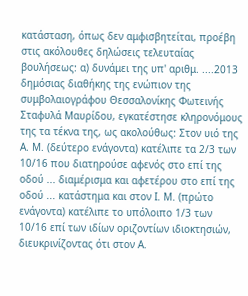κατάσταση, όπως δεν αμφισβητείται, προέβη στις ακόλουθες δηλώσεις τελευταίας βουλήσεως: α) δυνάμει της υπ' αριθμ. ....2013 δημόσιας διαθήκης της ενώπιον της συμβολαιογράφου Θεσσαλονίκης Φωτεινής Σταφυλά Μαυρίδου, εγκατέστησε κληρονόμους της τα τέκνα της, ως ακολούθως: Στον υιό της Α. Μ. (δεύτερο ενάγοντα) κατέλιπε τα 2/3 των 10/16 που διατηρούσε αφενός στο επί της οδού ... διαμέρισμα και αφετέρου στο επί της οδού ... κατάστημα και στον Ι. Μ. (πρώτο ενάγοντα) κατέλιπε το υπόλοιπο 1/3 των 10/16 επί των ιδίων οριζοντίων ιδιοκτησιών, διευκρινίζοντας ότι στον Α.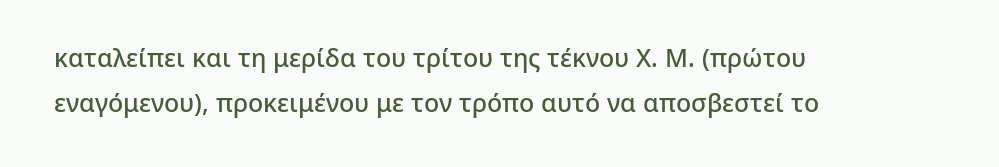καταλείπει και τη μερίδα του τρίτου της τέκνου Χ. Μ. (πρώτου εναγόμενου), προκειμένου με τον τρόπο αυτό να αποσβεστεί το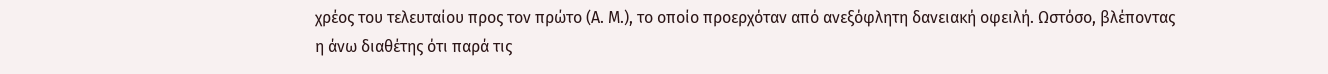χρέος του τελευταίου προς τον πρώτο (Α. Μ.), το οποίο προερχόταν από ανεξόφλητη δανειακή οφειλή. Ωστόσο, βλέποντας η άνω διαθέτης ότι παρά τις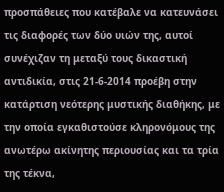προσπάθειες που κατέβαλε να κατευνάσει τις διαφορές των δύο υιών της, αυτοί συνέχιζαν τη μεταξύ τους δικαστική αντιδικία, στις 21-6-2014 προέβη στην κατάρτιση νεότερης μυστικής διαθήκης, με την οποία εγκαθιστούσε κληρονόμους της ανωτέρω ακίνητης περιουσίας και τα τρία της τέκνα,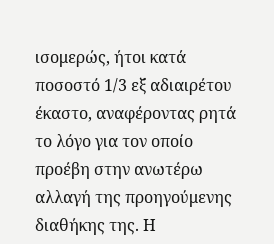ισομερώς, ήτοι κατά ποσοστό 1/3 εξ αδιαιρέτου έκαστο, αναφέροντας ρητά το λόγο για τον οποίο προέβη στην ανωτέρω αλλαγή της προηγούμενης διαθήκης της. Η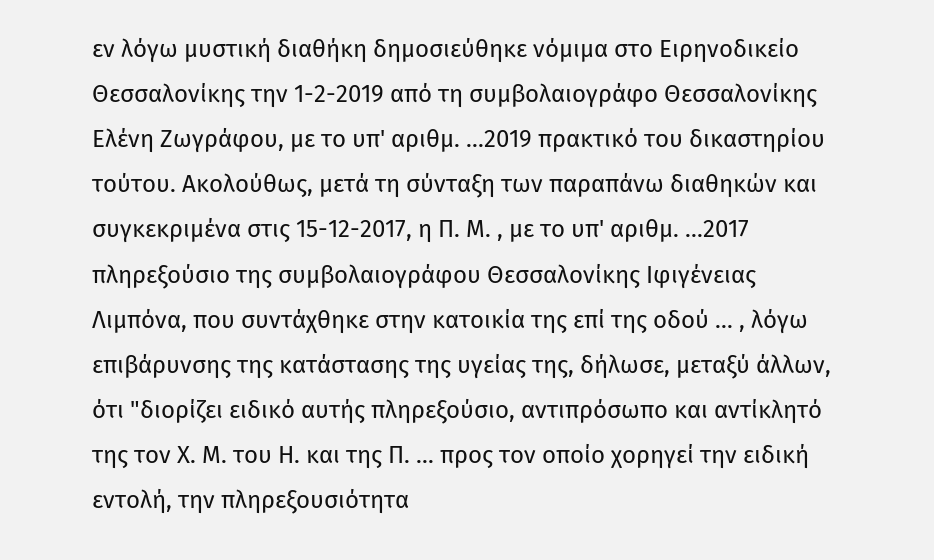εν λόγω μυστική διαθήκη δημοσιεύθηκε νόμιμα στο Ειρηνοδικείο Θεσσαλονίκης την 1-2-2019 από τη συμβολαιογράφο Θεσσαλονίκης Ελένη Ζωγράφου, με το υπ' αριθμ. ...2019 πρακτικό του δικαστηρίου τούτου. Ακολούθως, μετά τη σύνταξη των παραπάνω διαθηκών και συγκεκριμένα στις 15-12-2017, η Π. Μ. , με το υπ' αριθμ. ...2017 πληρεξούσιο της συμβολαιογράφου Θεσσαλονίκης Ιφιγένειας Λιμπόνα, που συντάχθηκε στην κατοικία της επί της οδού ... , λόγω επιβάρυνσης της κατάστασης της υγείας της, δήλωσε, μεταξύ άλλων, ότι "διορίζει ειδικό αυτής πληρεξούσιο, αντιπρόσωπο και αντίκλητό της τον Χ. Μ. του Η. και της Π. ... προς τον οποίο χορηγεί την ειδική εντολή, την πληρεξουσιότητα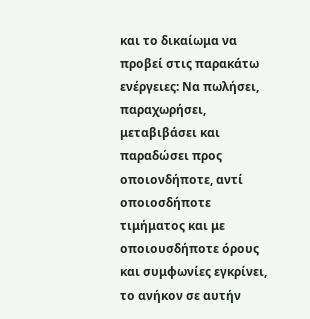και το δικαίωμα να προβεί στις παρακάτω ενέργειες: Να πωλήσει, παραχωρήσει, μεταβιβάσει και παραδώσει προς οποιονδήποτε, αντί οποιοσδήποτε τιμήματος και με οποιουσδήποτε όρους και συμφωνίες εγκρίνει, το ανήκον σε αυτήν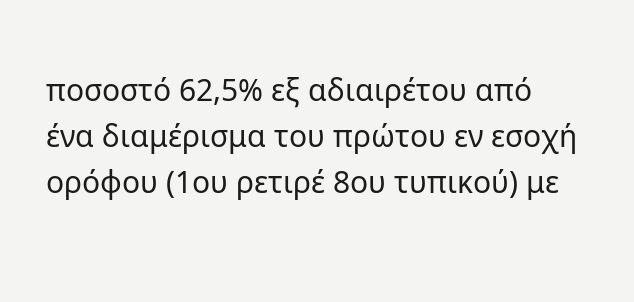ποσοστό 62,5% εξ αδιαιρέτου από ένα διαμέρισμα του πρώτου εν εσοχή ορόφου (1ου ρετιρέ 8ου τυπικού) με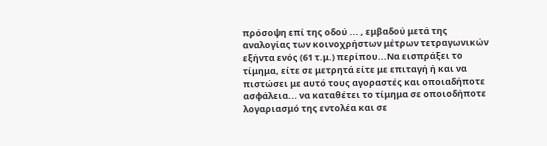πρόσοψη επί της οδού ... , εμβαδού μετά της αναλογίας των κοινοχρήστων μέτρων τετραγωνικών εξήντα ενός (61 τ.μ.) περίπου...Να εισπράξει το τίμημα, είτε σε μετρητά είτε με επιταγή ή και να πιστώσει με αυτό τους αγοραστές και οποιαδήποτε ασφάλεια... να καταθέτει το τίμημα σε οποιοδήποτε λογαριασμό της εντολέα και σε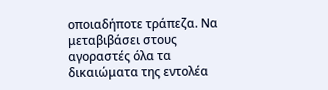οποιαδήποτε τράπεζα. Να μεταβιβάσει στους αγοραστές όλα τα δικαιώματα της εντολέα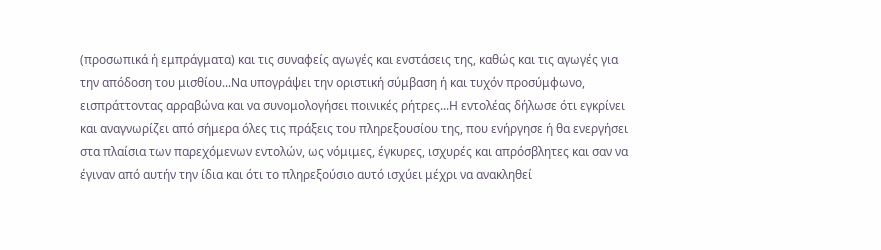(προσωπικά ή εμπράγματα) και τις συναφείς αγωγές και ενστάσεις της, καθώς και τις αγωγές για την απόδοση του μισθίου...Να υπογράψει την οριστική σύμβαση ή και τυχόν προσύμφωνο, εισπράττοντας αρραβώνα και να συνομολογήσει ποινικές ρήτρες...Η εντολέας δήλωσε ότι εγκρίνει και αναγνωρίζει από σήμερα όλες τις πράξεις του πληρεξουσίου της, που ενήργησε ή θα ενεργήσει στα πλαίσια των παρεχόμενων εντολών, ως νόμιμες, έγκυρες, ισχυρές και απρόσβλητες και σαν να έγιναν από αυτήν την ίδια και ότι το πληρεξούσιο αυτό ισχύει μέχρι να ανακληθεί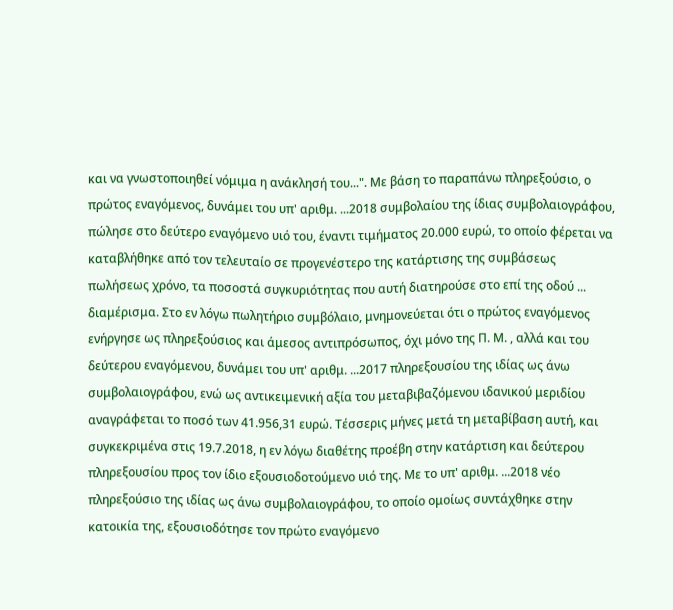και να γνωστοποιηθεί νόμιμα η ανάκλησή του...". Με βάση το παραπάνω πληρεξούσιο, ο πρώτος εναγόμενος, δυνάμει του υπ' αριθμ. ...2018 συμβολαίου της ίδιας συμβολαιογράφου, πώλησε στο δεύτερο εναγόμενο υιό του, έναντι τιμήματος 20.000 ευρώ, το οποίο φέρεται να καταβλήθηκε από τον τελευταίο σε προγενέστερο της κατάρτισης της συμβάσεως πωλήσεως χρόνο, τα ποσοστά συγκυριότητας που αυτή διατηρούσε στο επί της οδού ... διαμέρισμα. Στο εν λόγω πωλητήριο συμβόλαιο, μνημονεύεται ότι ο πρώτος εναγόμενος ενήργησε ως πληρεξούσιος και άμεσος αντιπρόσωπος, όχι μόνο της Π. Μ. , αλλά και του δεύτερου εναγόμενου, δυνάμει του υπ' αριθμ. ...2017 πληρεξουσίου της ιδίας ως άνω συμβολαιογράφου, ενώ ως αντικειμενική αξία του μεταβιβαζόμενου ιδανικού μεριδίου αναγράφεται το ποσό των 41.956,31 ευρώ. Τέσσερις μήνες μετά τη μεταβίβαση αυτή, και συγκεκριμένα στις 19.7.2018, η εν λόγω διαθέτης προέβη στην κατάρτιση και δεύτερου πληρεξουσίου προς τον ίδιο εξουσιοδοτούμενο υιό της. Με το υπ' αριθμ. ...2018 νέο πληρεξούσιο της ιδίας ως άνω συμβολαιογράφου, το οποίο ομοίως συντάχθηκε στην κατοικία της, εξουσιοδότησε τον πρώτο εναγόμενο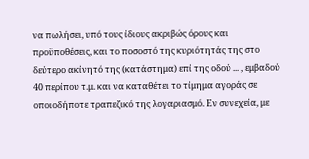να πωλήσει, υπό τους ίδιους ακριβώς όρους και προϋποθέσεις, και το ποσοστό της κυριότητάς της στο δεύτερο ακίνητό της (κατάστημα) επί της οδού ... , εμβαδού 40 περίπου τ.μ. και να καταθέτει το τίμημα αγοράς σε οποιοδήποτε τραπεζικό της λογαριασμό. Εν συνεχεία, με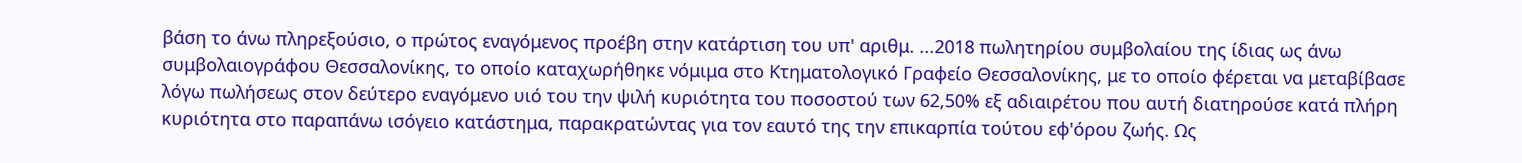βάση το άνω πληρεξούσιο, ο πρώτος εναγόμενος προέβη στην κατάρτιση του υπ' αριθμ. ...2018 πωλητηρίου συμβολαίου της ίδιας ως άνω συμβολαιογράφου Θεσσαλονίκης, το οποίο καταχωρήθηκε νόμιμα στο Κτηματολογικό Γραφείο Θεσσαλονίκης, με το οποίο φέρεται να μεταβίβασε λόγω πωλήσεως στον δεύτερο εναγόμενο υιό του την ψιλή κυριότητα του ποσοστού των 62,50% εξ αδιαιρέτου που αυτή διατηρούσε κατά πλήρη κυριότητα στο παραπάνω ισόγειο κατάστημα, παρακρατώντας για τον εαυτό της την επικαρπία τούτου εφ'όρου ζωής. Ως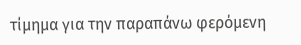τίμημα για την παραπάνω φερόμενη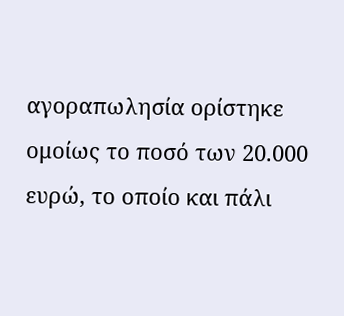αγοραπωλησία ορίστηκε ομοίως το ποσό των 20.000 ευρώ, το οποίο και πάλι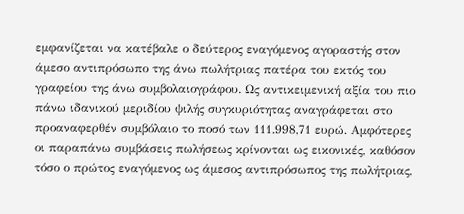εμφανίζεται να κατέβαλε ο δεύτερος εναγόμενος αγοραστής στον άμεσο αντιπρόσωπο της άνω πωλήτριας πατέρα του εκτός του γραφείου της άνω συμβολαιογράφου. Ως αντικειμενική αξία του πιο πάνω ιδανικού μεριδίου ψιλής συγκυριότητας αναγράφεται στο προαναφερθέν συμβόλαιο το ποσό των 111.998,71 ευρώ. Αμφότερες οι παραπάνω συμβάσεις πωλήσεως κρίνονται ως εικονικές, καθόσον τόσο ο πρώτος εναγόμενος ως άμεσος αντιπρόσωπος της πωλήτριας,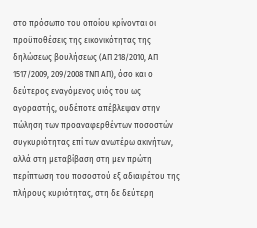στο πρόσωπο του οποίου κρίνονται οι προϋποθέσεις της εικονικότητας της δηλώσεως βουλήσεως (ΑΠ 218/2010, ΑΠ 1517/2009, 209/2008 ΤΝΠ ΑΠ), όσο και ο δεύτερος εναγόμενος υιός του ως αγοραστής, ουδέποτε απέβλεψαν στην πώληση των προαναφερθέντων ποσοστών συγκυριότητας επί των ανωτέρω ακινήτων, αλλά στη μεταβίβαση στη μεν πρώτη περίπτωση του ποσοστού εξ αδιαιρέτου της πλήρους κυριότητας, στη δε δεύτερη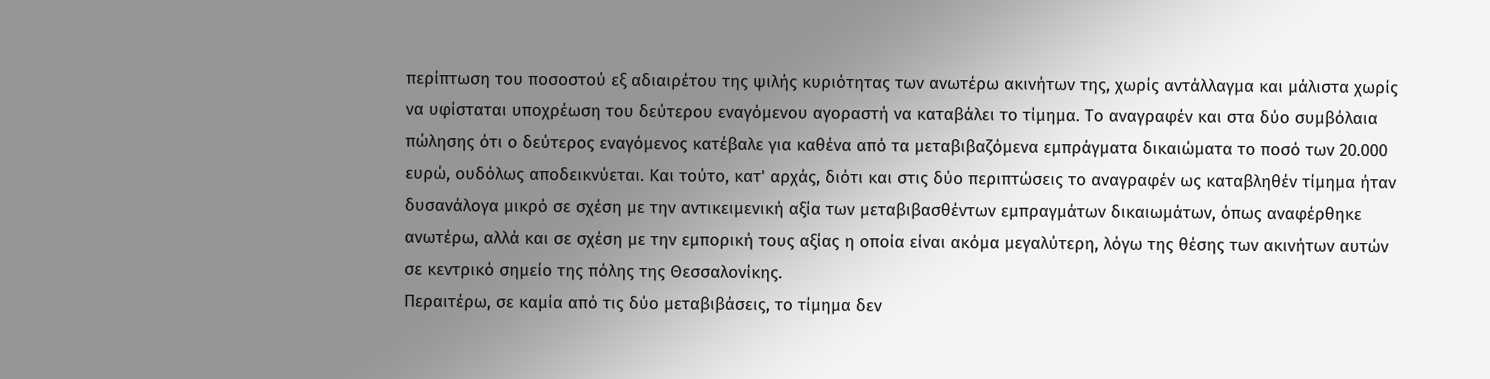περίπτωση του ποσοστού εξ αδιαιρέτου της ψιλής κυριότητας των ανωτέρω ακινήτων της, χωρίς αντάλλαγμα και μάλιστα χωρίς να υφίσταται υποχρέωση του δεύτερου εναγόμενου αγοραστή να καταβάλει το τίμημα. Το αναγραφέν και στα δύο συμβόλαια πώλησης ότι ο δεύτερος εναγόμενος κατέβαλε για καθένα από τα μεταβιβαζόμενα εμπράγματα δικαιώματα το ποσό των 20.000 ευρώ, ουδόλως αποδεικνύεται. Και τούτο, κατ' αρχάς, διότι και στις δύο περιπτώσεις το αναγραφέν ως καταβληθέν τίμημα ήταν δυσανάλογα μικρό σε σχέση με την αντικειμενική αξία των μεταβιβασθέντων εμπραγμάτων δικαιωμάτων, όπως αναφέρθηκε ανωτέρω, αλλά και σε σχέση με την εμπορική τους αξίας η οποία είναι ακόμα μεγαλύτερη, λόγω της θέσης των ακινήτων αυτών σε κεντρικό σημείο της πόλης της Θεσσαλονίκης.
Περαιτέρω, σε καμία από τις δύο μεταβιβάσεις, το τίμημα δεν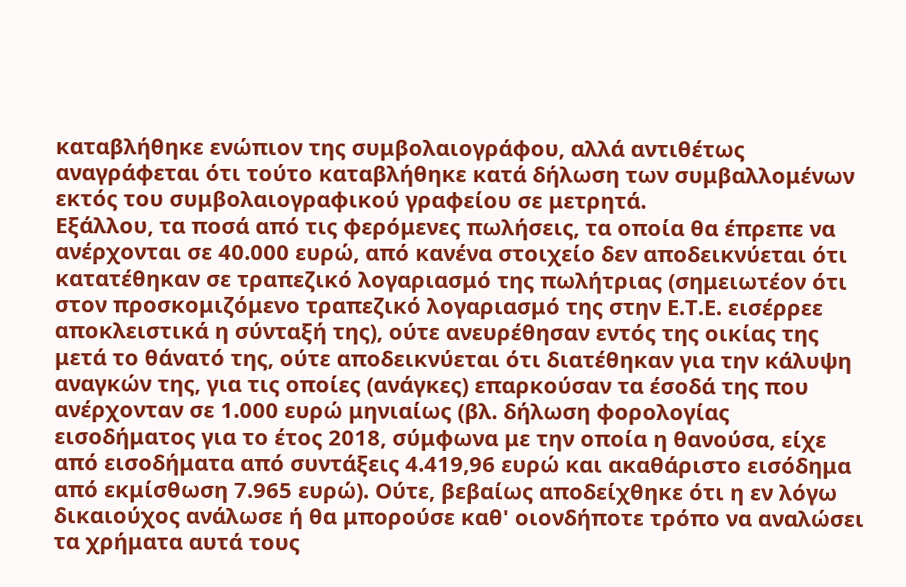καταβλήθηκε ενώπιον της συμβολαιογράφου, αλλά αντιθέτως αναγράφεται ότι τούτο καταβλήθηκε κατά δήλωση των συμβαλλομένων εκτός του συμβολαιογραφικού γραφείου σε μετρητά.
Εξάλλου, τα ποσά από τις φερόμενες πωλήσεις, τα οποία θα έπρεπε να ανέρχονται σε 40.000 ευρώ, από κανένα στοιχείο δεν αποδεικνύεται ότι κατατέθηκαν σε τραπεζικό λογαριασμό της πωλήτριας (σημειωτέον ότι στον προσκομιζόμενο τραπεζικό λογαριασμό της στην Ε.Τ.Ε. εισέρρεε αποκλειστικά η σύνταξή της), ούτε ανευρέθησαν εντός της οικίας της μετά το θάνατό της, ούτε αποδεικνύεται ότι διατέθηκαν για την κάλυψη αναγκών της, για τις οποίες (ανάγκες) επαρκούσαν τα έσοδά της που ανέρχονταν σε 1.000 ευρώ μηνιαίως (βλ. δήλωση φορολογίας εισοδήματος για το έτος 2018, σύμφωνα με την οποία η θανούσα, είχε από εισοδήματα από συντάξεις 4.419,96 ευρώ και ακαθάριστο εισόδημα από εκμίσθωση 7.965 ευρώ). Ούτε, βεβαίως αποδείχθηκε ότι η εν λόγω δικαιούχος ανάλωσε ή θα μπορούσε καθ' οιονδήποτε τρόπο να αναλώσει τα χρήματα αυτά τους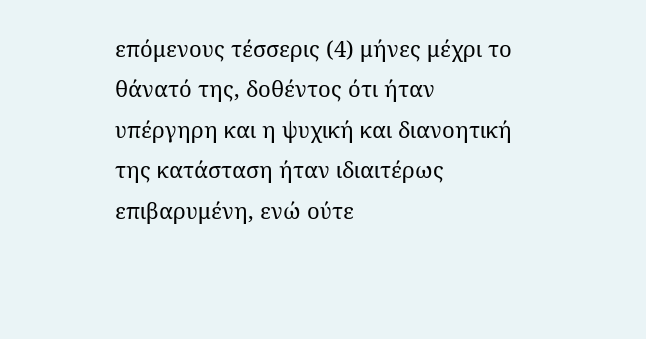επόμενους τέσσερις (4) μήνες μέχρι το θάνατό της, δοθέντος ότι ήταν υπέργηρη και η ψυχική και διανοητική της κατάσταση ήταν ιδιαιτέρως επιβαρυμένη, ενώ ούτε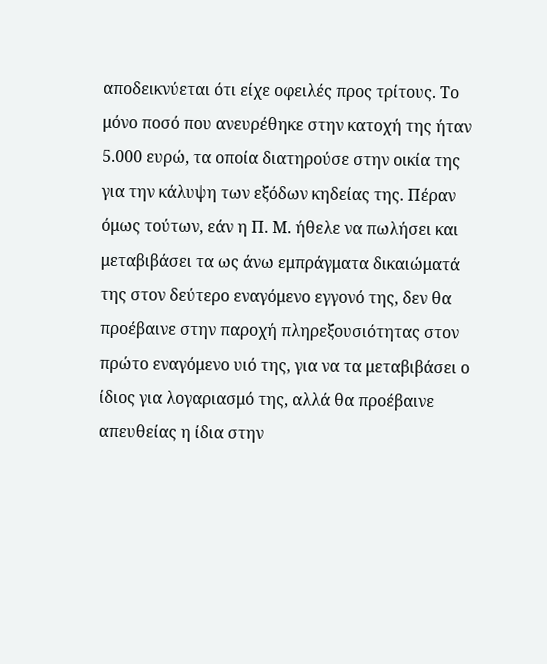αποδεικνύεται ότι είχε οφειλές προς τρίτους. Το μόνο ποσό που ανευρέθηκε στην κατοχή της ήταν 5.000 ευρώ, τα οποία διατηρούσε στην οικία της για την κάλυψη των εξόδων κηδείας της. Πέραν όμως τούτων, εάν η Π. Μ. ήθελε να πωλήσει και μεταβιβάσει τα ως άνω εμπράγματα δικαιώματά της στον δεύτερο εναγόμενο εγγονό της, δεν θα προέβαινε στην παροχή πληρεξουσιότητας στον πρώτο εναγόμενο υιό της, για να τα μεταβιβάσει ο ίδιος για λογαριασμό της, αλλά θα προέβαινε απευθείας η ίδια στην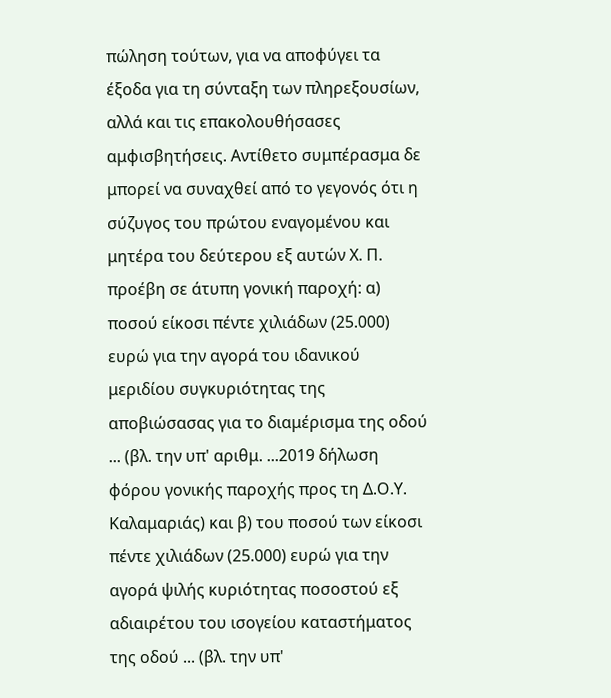πώληση τούτων, για να αποφύγει τα έξοδα για τη σύνταξη των πληρεξουσίων, αλλά και τις επακολουθήσασες αμφισβητήσεις. Αντίθετο συμπέρασμα δε μπορεί να συναχθεί από το γεγονός ότι η σύζυγος του πρώτου εναγομένου και μητέρα του δεύτερου εξ αυτών Χ. Π. προέβη σε άτυπη γονική παροχή: α) ποσού είκοσι πέντε χιλιάδων (25.000) ευρώ για την αγορά του ιδανικού μεριδίου συγκυριότητας της αποβιώσασας για το διαμέρισμα της οδού ... (βλ. την υπ' αριθμ. ...2019 δήλωση φόρου γονικής παροχής προς τη Δ.Ο.Υ. Καλαμαριάς) και β) του ποσού των είκοσι πέντε χιλιάδων (25.000) ευρώ για την αγορά ψιλής κυριότητας ποσοστού εξ αδιαιρέτου του ισογείου καταστήματος της οδού ... (βλ. την υπ'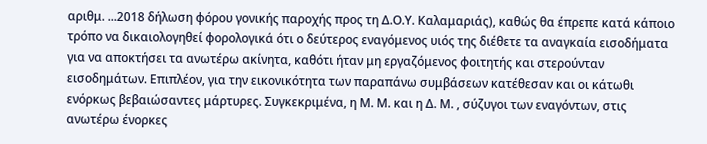αριθμ. ...2018 δήλωση φόρου γονικής παροχής προς τη Δ.Ο.Υ. Καλαμαριάς), καθώς θα έπρεπε κατά κάποιο τρόπο να δικαιολογηθεί φορολογικά ότι ο δεύτερος εναγόμενος υιός της διέθετε τα αναγκαία εισοδήματα για να αποκτήσει τα ανωτέρω ακίνητα, καθότι ήταν μη εργαζόμενος φοιτητής και στερούνταν εισοδημάτων. Επιπλέον, για την εικονικότητα των παραπάνω συμβάσεων κατέθεσαν και οι κάτωθι ενόρκως βεβαιώσαντες μάρτυρες. Συγκεκριμένα, η Μ. Μ. και η Δ. Μ. , σύζυγοι των εναγόντων, στις ανωτέρω ένορκες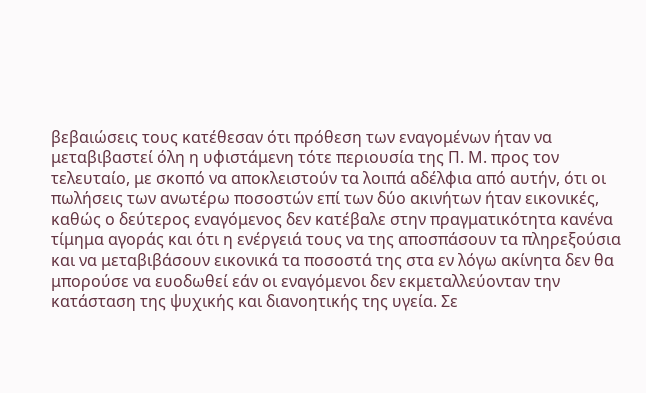βεβαιώσεις τους κατέθεσαν ότι πρόθεση των εναγομένων ήταν να μεταβιβαστεί όλη η υφιστάμενη τότε περιουσία της Π. Μ. προς τον τελευταίο, με σκοπό να αποκλειστούν τα λοιπά αδέλφια από αυτήν, ότι οι πωλήσεις των ανωτέρω ποσοστών επί των δύο ακινήτων ήταν εικονικές, καθώς ο δεύτερος εναγόμενος δεν κατέβαλε στην πραγματικότητα κανένα τίμημα αγοράς και ότι η ενέργειά τους να της αποσπάσουν τα πληρεξούσια και να μεταβιβάσουν εικονικά τα ποσοστά της στα εν λόγω ακίνητα δεν θα μπορούσε να ευοδωθεί εάν οι εναγόμενοι δεν εκμεταλλεύονταν την κατάσταση της ψυχικής και διανοητικής της υγεία. Σε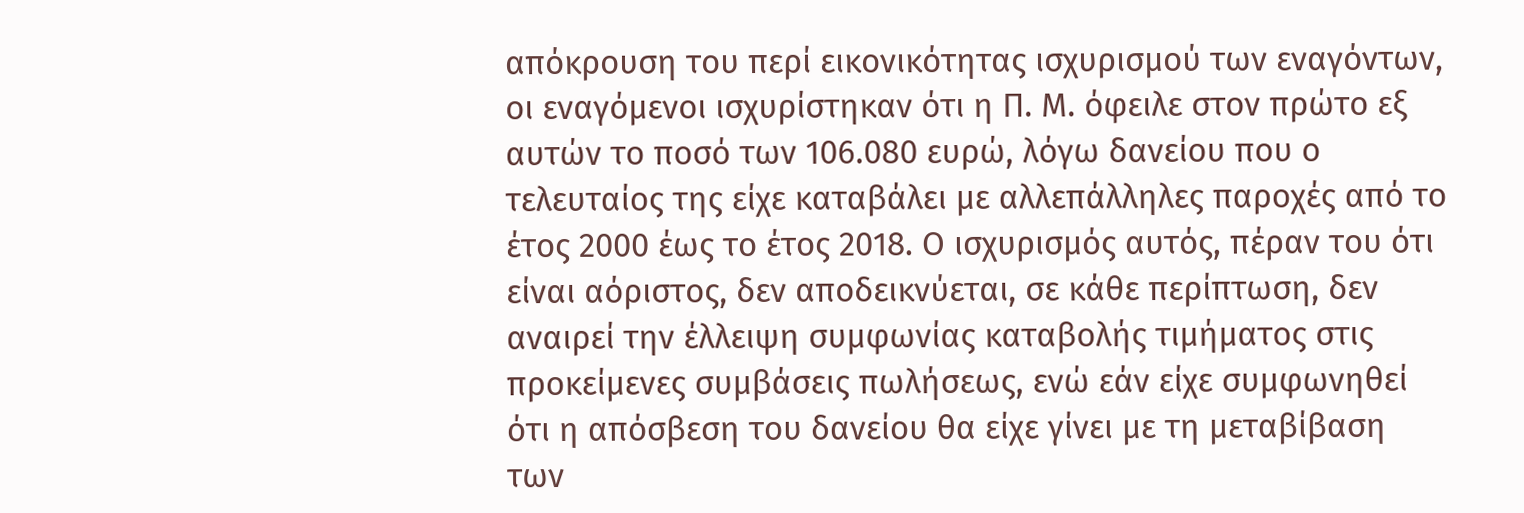απόκρουση του περί εικονικότητας ισχυρισμού των εναγόντων, οι εναγόμενοι ισχυρίστηκαν ότι η Π. Μ. όφειλε στον πρώτο εξ αυτών το ποσό των 106.080 ευρώ, λόγω δανείου που ο τελευταίος της είχε καταβάλει με αλλεπάλληλες παροχές από το έτος 2000 έως το έτος 2018. Ο ισχυρισμός αυτός, πέραν του ότι είναι αόριστος, δεν αποδεικνύεται, σε κάθε περίπτωση, δεν αναιρεί την έλλειψη συμφωνίας καταβολής τιμήματος στις προκείμενες συμβάσεις πωλήσεως, ενώ εάν είχε συμφωνηθεί ότι η απόσβεση του δανείου θα είχε γίνει με τη μεταβίβαση των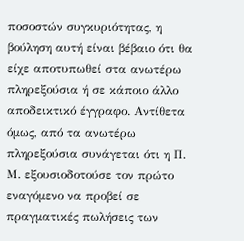ποσοστών συγκυριότητας, η βούληση αυτή είναι βέβαιο ότι θα είχε αποτυπωθεί στα ανωτέρω πληρεξούσια ή σε κάποιο άλλο αποδεικτικό έγγραφο. Αντίθετα όμως, από τα ανωτέρω πληρεξούσια συνάγεται ότι η Π. Μ. εξουσιοδοτούσε τον πρώτο εναγόμενο να προβεί σε πραγματικές πωλήσεις των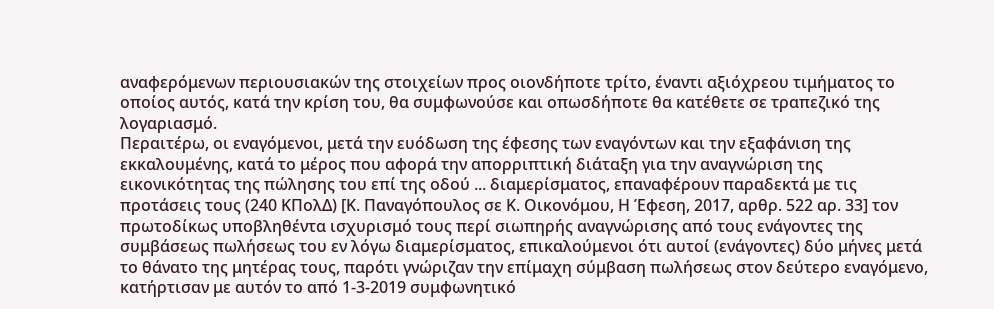αναφερόμενων περιουσιακών της στοιχείων προς οιονδήποτε τρίτο, έναντι αξιόχρεου τιμήματος το οποίος αυτός, κατά την κρίση του, θα συμφωνούσε και οπωσδήποτε θα κατέθετε σε τραπεζικό της λογαριασμό.
Περαιτέρω, οι εναγόμενοι, μετά την ευόδωση της έφεσης των εναγόντων και την εξαφάνιση της εκκαλουμένης, κατά το μέρος που αφορά την απορριπτική διάταξη για την αναγνώριση της εικονικότητας της πώλησης του επί της οδού ... διαμερίσματος, επαναφέρουν παραδεκτά με τις προτάσεις τους (240 ΚΠολΔ) [Κ. Παναγόπουλος σε Κ. Οικονόμου, Η Έφεση, 2017, αρθρ. 522 αρ. 33] τον πρωτοδίκως υποβληθέντα ισχυρισμό τους περί σιωπηρής αναγνώρισης από τους ενάγοντες της συμβάσεως πωλήσεως του εν λόγω διαμερίσματος, επικαλούμενοι ότι αυτοί (ενάγοντες) δύο μήνες μετά το θάνατο της μητέρας τους, παρότι γνώριζαν την επίμαχη σύμβαση πωλήσεως στον δεύτερο εναγόμενο, κατήρτισαν με αυτόν το από 1-3-2019 συμφωνητικό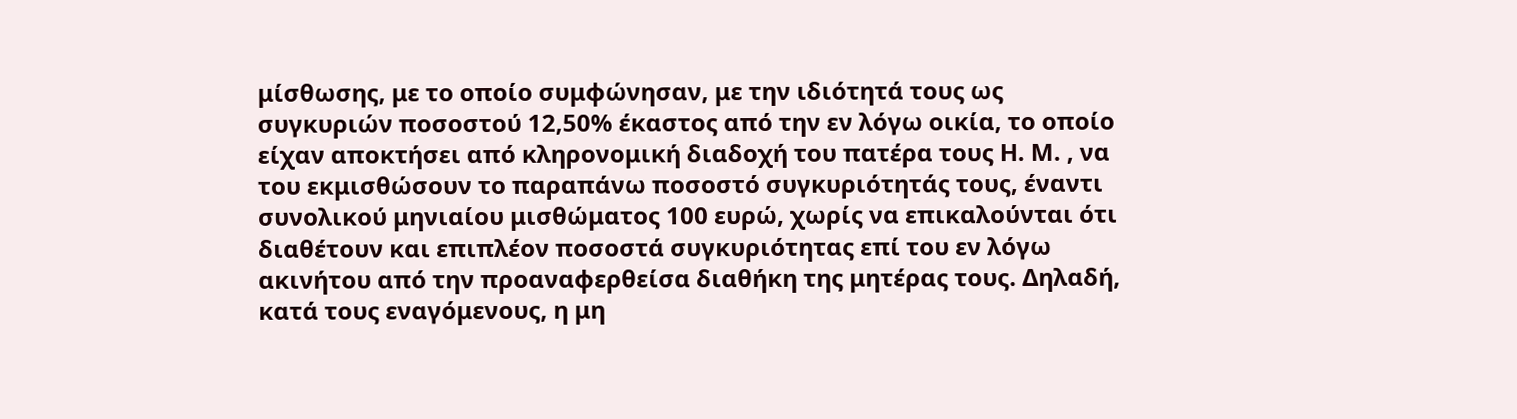μίσθωσης, με το οποίο συμφώνησαν, με την ιδιότητά τους ως συγκυριών ποσοστού 12,50% έκαστος από την εν λόγω οικία, το οποίο είχαν αποκτήσει από κληρονομική διαδοχή του πατέρα τους Η. Μ. , να του εκμισθώσουν το παραπάνω ποσοστό συγκυριότητάς τους, έναντι συνολικού μηνιαίου μισθώματος 100 ευρώ, χωρίς να επικαλούνται ότι διαθέτουν και επιπλέον ποσοστά συγκυριότητας επί του εν λόγω ακινήτου από την προαναφερθείσα διαθήκη της μητέρας τους. Δηλαδή, κατά τους εναγόμενους, η μη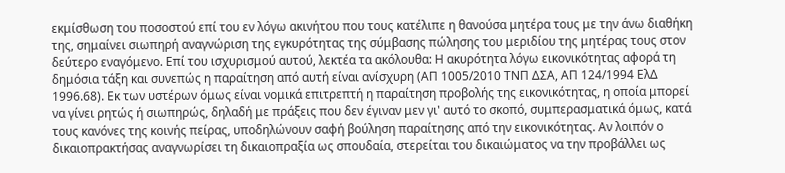εκμίσθωση του ποσοστού επί του εν λόγω ακινήτου που τους κατέλιπε η θανούσα μητέρα τους με την άνω διαθήκη της, σημαίνει σιωπηρή αναγνώριση της εγκυρότητας της σύμβασης πώλησης του μεριδίου της μητέρας τους στον δεύτερο εναγόμενο. Επί του ισχυρισμού αυτού, λεκτέα τα ακόλουθα: Η ακυρότητα λόγω εικονικότητας αφορά τη δημόσια τάξη και συνεπώς η παραίτηση από αυτή είναι ανίσχυρη (ΑΠ 1005/2010 ΤΝΠ ΔΣΑ, ΑΠ 124/1994 ΕλΔ 1996.68). Εκ των υστέρων όμως είναι νομικά επιτρεπτή η παραίτηση προβολής της εικονικότητας, η οποία μπορεί να γίνει ρητώς ή σιωπηρώς, δηλαδή με πράξεις που δεν έγιναν μεν γι' αυτό το σκοπό, συμπερασματικά όμως, κατά τους κανόνες της κοινής πείρας, υποδηλώνουν σαφή βούληση παραίτησης από την εικονικότητας. Αν λοιπόν ο δικαιοπρακτήσας αναγνωρίσει τη δικαιοπραξία ως σπουδαία, στερείται του δικαιώματος να την προβάλλει ως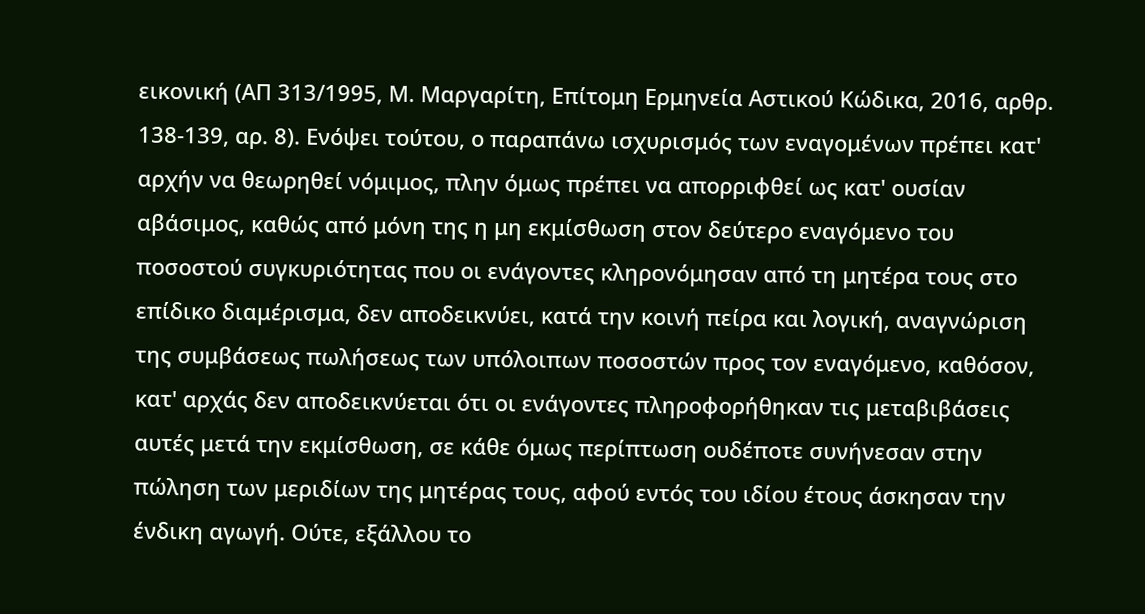εικονική (ΑΠ 313/1995, Μ. Μαργαρίτη, Επίτομη Ερμηνεία Αστικού Κώδικα, 2016, αρθρ. 138-139, αρ. 8). Ενόψει τούτου, ο παραπάνω ισχυρισμός των εναγομένων πρέπει κατ' αρχήν να θεωρηθεί νόμιμος, πλην όμως πρέπει να απορριφθεί ως κατ' ουσίαν αβάσιμος, καθώς από μόνη της η μη εκμίσθωση στον δεύτερο εναγόμενο του ποσοστού συγκυριότητας που οι ενάγοντες κληρονόμησαν από τη μητέρα τους στο επίδικο διαμέρισμα, δεν αποδεικνύει, κατά την κοινή πείρα και λογική, αναγνώριση της συμβάσεως πωλήσεως των υπόλοιπων ποσοστών προς τον εναγόμενο, καθόσον, κατ' αρχάς δεν αποδεικνύεται ότι οι ενάγοντες πληροφορήθηκαν τις μεταβιβάσεις αυτές μετά την εκμίσθωση, σε κάθε όμως περίπτωση ουδέποτε συνήνεσαν στην πώληση των μεριδίων της μητέρας τους, αφού εντός του ιδίου έτους άσκησαν την ένδικη αγωγή. Ούτε, εξάλλου το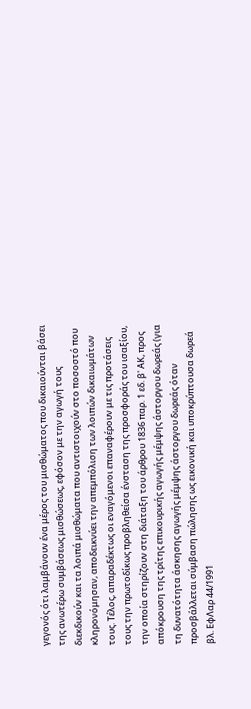γεγονός ότι λαμβάνουν ένα μέρος του μισθώματος που δικαιούνται βάσει της ανωτέρω συμβάσεως μισθώσεως, εφόσον με την αγωγή τους διεκδικούν και τα λοιπά μισθώματα που αντιστοιχούν στο ποσοστό που κληρονόμησαν, αποδεικνύει την απεμπόλιση των λοιπών δικαιωμάτων τους. Τέλος, απαραδέκτως οι εναγόμενοι επαναφέρουν με τις προτάσεις τους την πρωτοδίκως προβληθείσα ένσταση της προσφοράς του ισαξίου, την οποία στηρίζουν στη διάταξη του άρθρου 1836 παρ. 1 εδ. β' ΑΚ, προς απόκρουση της τρίτης επικουρικής αγωγής μέμψης άστοργου δωρεάς (για τη δυνατότητα άσκησης αγωγής μέμψης άστοργου δωρεάς όταν προσβάλλεται σύμβαση πώλησης ως εικονική και υποκρύπτουσα δωρεά βλ. ΕφΛαρ 44/1991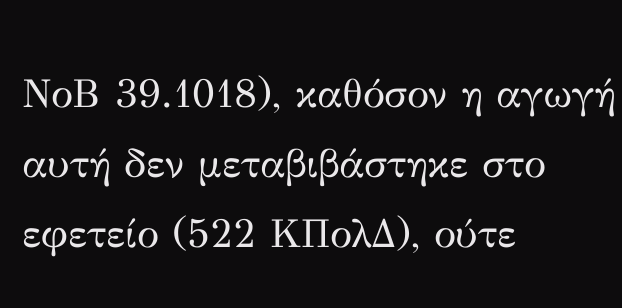ΝοΒ 39.1018), καθόσον η αγωγή αυτή δεν μεταβιβάστηκε στο εφετείο (522 ΚΠολΔ), ούτε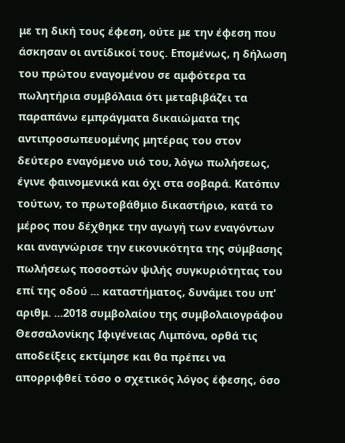με τη δική τους έφεση, ούτε με την έφεση που άσκησαν οι αντίδικοί τους. Επομένως, η δήλωση του πρώτου εναγομένου σε αμφότερα τα πωλητήρια συμβόλαια ότι μεταβιβάζει τα παραπάνω εμπράγματα δικαιώματα της αντιπροσωπευομένης μητέρας του στον δεύτερο εναγόμενο υιό του, λόγω πωλήσεως, έγινε φαινομενικά και όχι στα σοβαρά. Κατόπιν τούτων, το πρωτοβάθμιο δικαστήριο, κατά το μέρος που δέχθηκε την αγωγή των εναγόντων και αναγνώρισε την εικονικότητα της σύμβασης πωλήσεως ποσοστών ψιλής συγκυριότητας του επί της οδού ... καταστήματος, δυνάμει του υπ' αριθμ. ...2018 συμβολαίου της συμβολαιογράφου Θεσσαλονίκης Ιφιγένειας Λιμπόνα, ορθά τις αποδείξεις εκτίμησε και θα πρέπει να απορριφθεί τόσο ο σχετικός λόγος έφεσης, όσο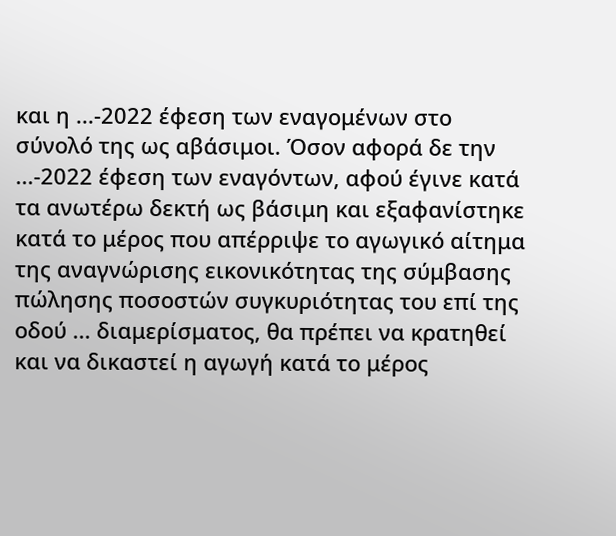και η ...-2022 έφεση των εναγομένων στο σύνολό της ως αβάσιμοι. Όσον αφορά δε την ...-2022 έφεση των εναγόντων, αφού έγινε κατά τα ανωτέρω δεκτή ως βάσιμη και εξαφανίστηκε κατά το μέρος που απέρριψε το αγωγικό αίτημα της αναγνώρισης εικονικότητας της σύμβασης πώλησης ποσοστών συγκυριότητας του επί της οδού ... διαμερίσματος, θα πρέπει να κρατηθεί και να δικαστεί η αγωγή κατά το μέρος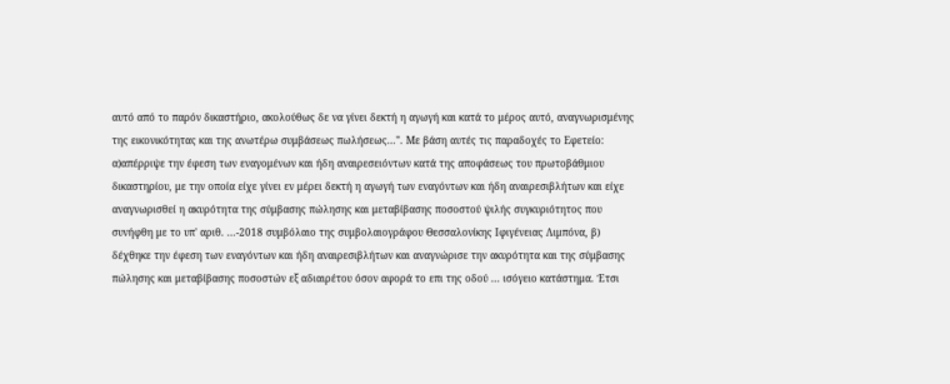αυτό από το παρόν δικαστήριο, ακολούθως δε να γίνει δεκτή η αγωγή και κατά το μέρος αυτό, αναγνωρισμένης της εικονικότητας και της ανωτέρω συμβάσεως πωλήσεως...". Με βάση αυτές τις παραδοχές το Εφετείο: α)απέρριψε την έφεση των εναγομένων και ήδη αναιρεσειόντων κατά της αποφάσεως του πρωτοβάθμιου δικαστηρίου, με την οποία είχε γίνει εν μέρει δεκτή η αγωγή των εναγόντων και ήδη αναιρεσιβλήτων και είχε αναγνωρισθεί η ακυρότητα της σύμβασης πώλησης και μεταβίβασης ποσοστού ψιλής συγκυριότητος που συνήφθη με το υπ' αριθ. ...-2018 συμβόλαιο της συμβολαιογράφου Θεσσαλονίκης Ιφιγένειας Λιμπόνα, β) δέχθηκε την έφεση των εναγόντων και ήδη αναιρεσιβλήτων και αναγνώρισε την ακυρότητα και της σύμβασης πώλησης και μεταβίβασης ποσοστών εξ αδιαιρέτου όσον αφορά το επι της οδού ... ισόγειο κατάστημα. Έτσι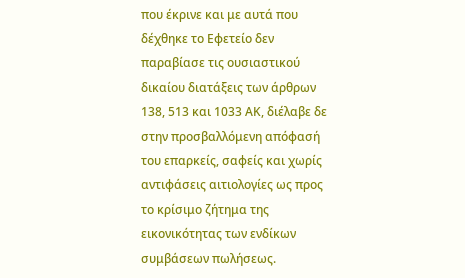που έκρινε και με αυτά που δέχθηκε το Εφετείο δεν παραβίασε τις ουσιαστικού δικαίου διατάξεις των άρθρων 138, 513 και 1033 ΑΚ, διέλαβε δε στην προσβαλλόμενη απόφασή του επαρκείς, σαφείς και χωρίς αντιφάσεις αιτιολογίες ως προς το κρίσιμο ζήτημα της εικονικότητας των ενδίκων συμβάσεων πωλήσεως.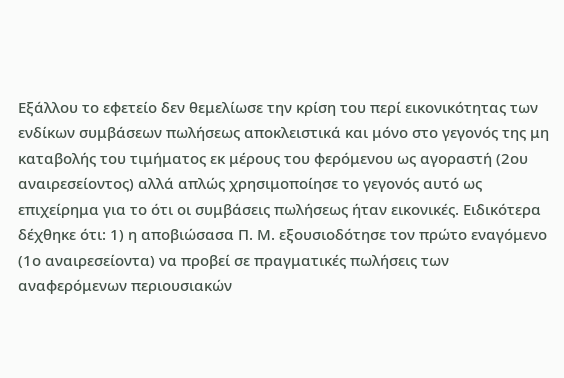Εξάλλου το εφετείο δεν θεμελίωσε την κρίση του περί εικονικότητας των ενδίκων συμβάσεων πωλήσεως αποκλειστικά και μόνο στο γεγονός της μη καταβολής του τιμήματος εκ μέρους του φερόμενου ως αγοραστή (2ου αναιρεσείοντος) αλλά απλώς χρησιμοποίησε το γεγονός αυτό ως επιχείρημα για το ότι οι συμβάσεις πωλήσεως ήταν εικονικές. Ειδικότερα δέχθηκε ότι: 1) η αποβιώσασα Π. Μ. εξουσιοδότησε τον πρώτο εναγόμενο (1ο αναιρεσείοντα) να προβεί σε πραγματικές πωλήσεις των αναφερόμενων περιουσιακών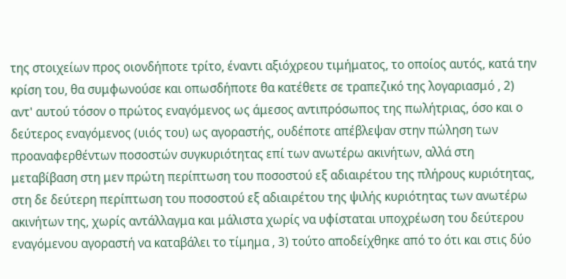της στοιχείων προς οιονδήποτε τρίτο, έναντι αξιόχρεου τιμήματος, το οποίος αυτός, κατά την κρίση του, θα συμφωνούσε και οπωσδήποτε θα κατέθετε σε τραπεζικό της λογαριασμό , 2) αντ' αυτού τόσον ο πρώτος εναγόμενος ως άμεσος αντιπρόσωπος της πωλήτριας, όσο και ο δεύτερος εναγόμενος (υιός του) ως αγοραστής, ουδέποτε απέβλεψαν στην πώληση των προαναφερθέντων ποσοστών συγκυριότητας επί των ανωτέρω ακινήτων, αλλά στη μεταβίβαση στη μεν πρώτη περίπτωση του ποσοστού εξ αδιαιρέτου της πλήρους κυριότητας, στη δε δεύτερη περίπτωση του ποσοστού εξ αδιαιρέτου της ψιλής κυριότητας των ανωτέρω ακινήτων της, χωρίς αντάλλαγμα και μάλιστα χωρίς να υφίσταται υποχρέωση του δεύτερου εναγόμενου αγοραστή να καταβάλει το τίμημα , 3) τούτο αποδείχθηκε από το ότι και στις δύο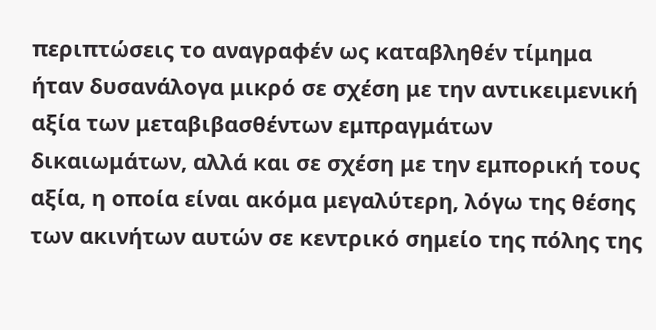περιπτώσεις το αναγραφέν ως καταβληθέν τίμημα ήταν δυσανάλογα μικρό σε σχέση με την αντικειμενική αξία των μεταβιβασθέντων εμπραγμάτων δικαιωμάτων, αλλά και σε σχέση με την εμπορική τους αξία, η οποία είναι ακόμα μεγαλύτερη, λόγω της θέσης των ακινήτων αυτών σε κεντρικό σημείο της πόλης της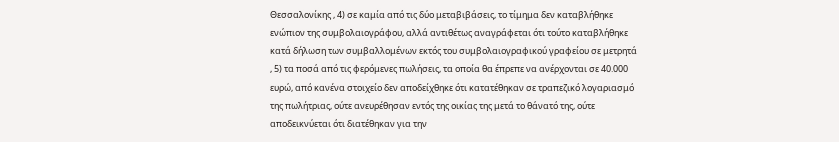Θεσσαλονίκης , 4) σε καμία από τις δύο μεταβιβάσεις, το τίμημα δεν καταβλήθηκε ενώπιον της συμβολαιογράφου, αλλά αντιθέτως αναγράφεται ότι τούτο καταβλήθηκε κατά δήλωση των συμβαλλομένων εκτός του συμβολαιογραφικού γραφείου σε μετρητά , 5) τα ποσά από τις φερόμενες πωλήσεις, τα οποία θα έπρεπε να ανέρχονται σε 40.000 ευρώ, από κανένα στοιχείο δεν αποδείχθηκε ότι κατατέθηκαν σε τραπεζικό λογαριασμό της πωλήτριας, ούτε ανευρέθησαν εντός της οικίας της μετά το θάνατό της, ούτε αποδεικνύεται ότι διατέθηκαν για την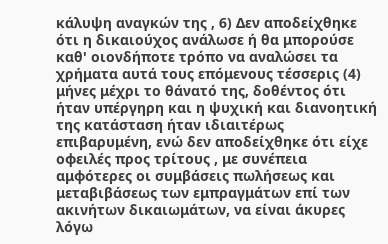κάλυψη αναγκών της , 6) Δεν αποδείχθηκε ότι η δικαιούχος ανάλωσε ή θα μπορούσε καθ' οιονδήποτε τρόπο να αναλώσει τα χρήματα αυτά τους επόμενους τέσσερις (4) μήνες μέχρι το θάνατό της, δοθέντος ότι ήταν υπέργηρη και η ψυχική και διανοητική της κατάσταση ήταν ιδιαιτέρως επιβαρυμένη, ενώ δεν αποδείχθηκε ότι είχε οφειλές προς τρίτους , με συνέπεια αμφότερες οι συμβάσεις πωλήσεως και μεταβιβάσεως των εμπραγμάτων επί των ακινήτων δικαιωμάτων, να είναι άκυρες λόγω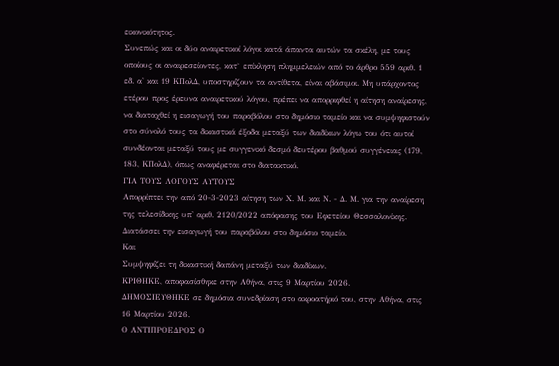εικονικότητος.
Συνεπώς και οι δύο αναιρετικοί λόγοι κατά άπαντα αυτών τα σκέλη, με τους οποίους οι αναιρεσείοντες, κατ` επίκληση πλημμελειών από το άρθρο 559 αριθ. 1 εδ. α' και 19 ΚΠολΔ, υποστηρίζουν τα αντίθετα, είναι αβάσιμοι. Μη υπάρχοντος ετέρου προς έρευνα αναιρετικού λόγου, πρέπει να απορριφθεί η αίτηση αναίρεσης, να διαταχθεί η εισαγωγή του παραβόλου στο δημόσιο ταμείο και να συμψηφιστούν στο σύνολό τους τα δικαστικά έξοδα μεταξύ των διαδίκων λόγω του ότι αυτοί συνδέονται μεταξύ τους με συγγενικό δεσμό δευτέρου βαθμού συγγένειας (179, 183, ΚΠολΔ), όπως αναφέρεται στο διατακτικό.
ΓΙΑ ΤΟΥΣ ΛΟΓΟΥΣ ΑΥΤΟΥΣ
Απορρίπτει την από 20-3-2023 αίτηση των Χ. Μ. και Ν. - Δ. Μ. για την αναίρεση της τελεσίδικης υπ' αριθ. 2120/2022 απόφασης του Εφετείου Θεσσαλονίκης.
Διατάσσει την εισαγωγή του παραβόλου στο δημόσιο ταμείο.
Και
Συμψηφίζει τη δικαστική δαπάνη μεταξύ των διαδίκων.
ΚΡΙΘΗΚΕ, αποφασίσθηκε στην Αθήνα, στις 9 Μαρτίου 2026.
ΔΗΜΟΣΙΕΥΘΗΚΕ σε δημόσια συνεδρίαση στο ακροατήριό του, στην Αθήνα, στις 16 Μαρτίου 2026.
Ο ΑΝΤΙΠΡΟΕΔΡΟΣ Ο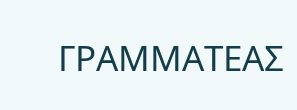ΓΡΑΜΜΑΤΕΑΣ